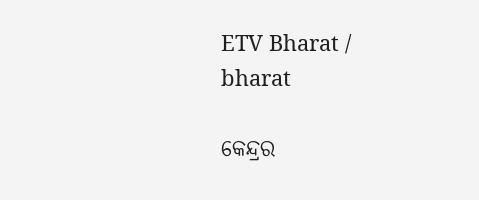ETV Bharat / bharat

କେନ୍ଦ୍ରର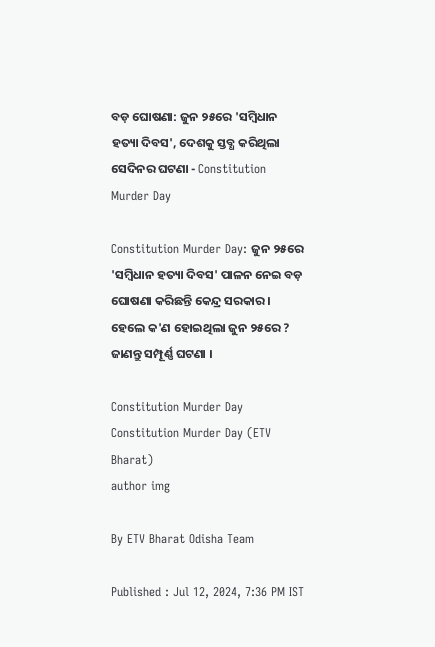ବଡ଼ ଘୋଷଣା: ଜୁନ ୨୫ରେ 'ସମ୍ବିଧାନ ହତ୍ୟା ଦିବସ', ଦେଶକୁ ସ୍ତବ୍ଧ କରିଥିଲା ସେଦିନର ଘଟଣା - Constitution Murder Day

Constitution Murder Day: ଜୁନ ୨୫ରେ 'ସମ୍ବିଧାନ ହତ୍ୟା ଦିବସ' ପାଳନ ନେଇ ବଡ଼ ଘୋଷଣା କରିଛନ୍ତି କେନ୍ଦ୍ର ସରକାର । ହେଲେ କ'ଣ ହୋଇଥିଲା ଜୁନ ୨୫ରେ ? ଜାଣନ୍ତୁ ସମ୍ପୂର୍ଣ୍ଣ ଘଟଣା ।

Constitution Murder Day
Constitution Murder Day (ETV Bharat)
author img

By ETV Bharat Odisha Team

Published : Jul 12, 2024, 7:36 PM IST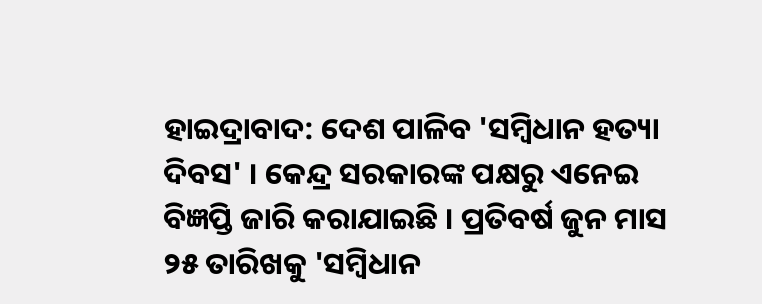ହାଇଦ୍ରାବାଦ: ଦେଶ ପାଳିବ 'ସମ୍ବିଧାନ ହତ୍ୟା ଦିବସ' । କେନ୍ଦ୍ର ସରକାରଙ୍କ ପକ୍ଷରୁ ଏନେଇ ବିଜ୍ଞପ୍ତି ଜାରି କରାଯାଇଛି । ପ୍ରତିବର୍ଷ ଜୁନ ମାସ ୨୫ ତାରିଖକୁ 'ସମ୍ବିଧାନ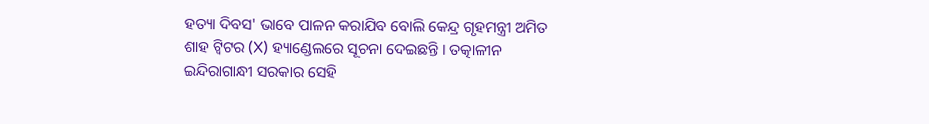ହତ୍ୟା ଦିବସ' ଭାବେ ପାଳନ କରାଯିବ ବୋଲି କେନ୍ଦ୍ର ଗୃହମନ୍ତ୍ରୀ ଅମିତ ଶାହ ଟ୍ବିଟର (X) ହ୍ୟାଣ୍ଡେଲରେ ସୂଚନା ଦେଇଛନ୍ତି । ତତ୍କାଳୀନ ଇନ୍ଦିରାଗାନ୍ଧୀ ସରକାର ସେହି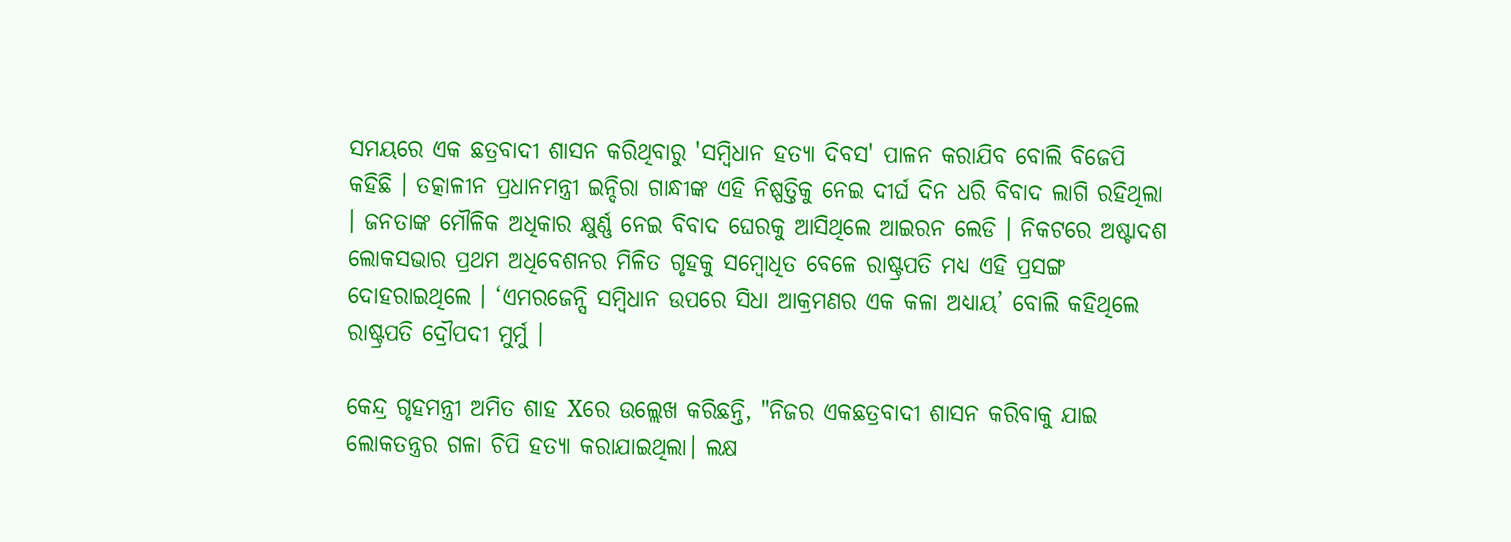ସମୟରେ ଏକ ଛତ୍ରବାଦୀ ଶାସନ କରିଥିବାରୁ 'ସମ୍ବିଧାନ ହତ୍ୟା ଦିବସ' ପାଳନ କରାଯିବ ବୋଲି ବିଜେପି କହିଛି । ତତ୍କାଳୀନ ପ୍ରଧାନମନ୍ତ୍ରୀ ଇନ୍ଦିରା ଗାନ୍ଧୀଙ୍କ ଏହି ନିଷ୍ପତ୍ତିକୁ ନେଇ ଦୀର୍ଘ ଦିନ ଧରି ବିବାଦ ଲାଗି ରହିଥିଲା । ଜନତାଙ୍କ ମୌଳିକ ଅଧିକାର କ୍ଷୁର୍ଣ୍ଣ ନେଇ ବିବାଦ ଘେରକୁ ଆସିଥିଲେ ଆଇରନ ଲେଡି । ନିକଟରେ ଅଷ୍ଟାଦଶ ଲୋକସଭାର ପ୍ରଥମ ଅଧିବେଶନର ମିଳିତ ଗୃହକୁ ସମ୍ବୋଧିତ ବେଳେ ରାଷ୍ଟ୍ରପତି ମଧ୍ୟ ଏହି ପ୍ରସଙ୍ଗ ଦୋହରାଇଥିଲେ । ‘ଏମରଜେନ୍ସି ସମ୍ବିଧାନ ଉପରେ ସିଧା ଆକ୍ରମଣର ଏକ କଳା ଅଧ୍ୟାୟ’ ବୋଲି କହିଥିଲେ ରାଷ୍ଟ୍ରପତି ଦ୍ରୌପଦୀ ମୁର୍ମୁ ।

କେନ୍ଦ୍ର ଗୃହମନ୍ତ୍ରୀ ଅମିତ ଶାହ Xରେ ଉଲ୍ଲେଖ କରିଛନ୍ତି, "ନିଜର ଏକଛତ୍ରବାଦୀ ଶାସନ କରିବାକୁ ଯାଇ ଲୋକତନ୍ତ୍ରର ଗଳା ଚିପି ହତ୍ୟା କରାଯାଇଥିଲା। ଲକ୍ଷ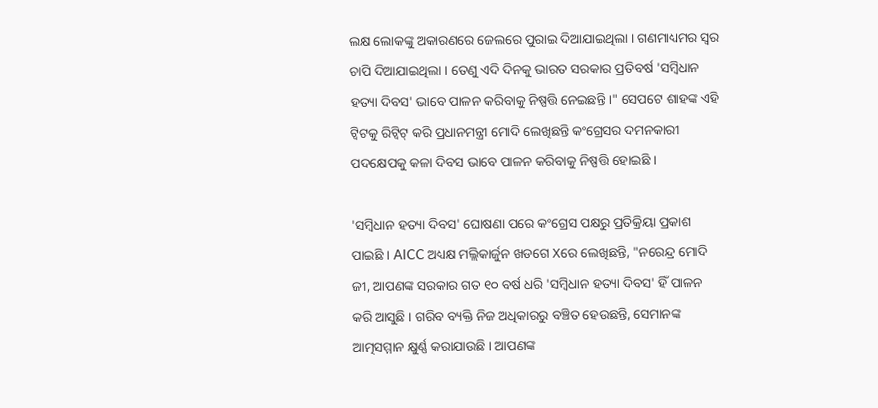ଲକ୍ଷ ଲୋକଙ୍କୁ ଅକାରଣରେ ଜେଲରେ ପୁରାଇ ଦିଆଯାଇଥିଲା । ଗଣମାଧ୍ୟମର ସ୍ବର ଚାପି ଦିଆଯାଇଥିଲା । ତେଣୁ ଏଦି ଦିନକୁ ଭାରତ ସରକାର ପ୍ରତିବର୍ଷ 'ସମ୍ବିଧାନ ହତ୍ୟା ଦିବସ' ଭାବେ ପାଳନ କରିବାକୁ ନିଷ୍ପତ୍ତି ନେଇଛନ୍ତି ।" ସେପଟେ ଶାହଙ୍କ ଏହି ଟ୍ବିଟକୁ ରିଟ୍ବିଟ୍ କରି ପ୍ରଧାନମନ୍ତ୍ରୀ ମୋଦି ଲେଖିଛନ୍ତି କଂଗ୍ରେସର ଦମନକାରୀ ପଦକ୍ଷେପକୁ କଳା ଦିବସ ଭାବେ ପାଳନ କରିବାକୁ ନିଷ୍ପତ୍ତି ହୋଇଛି ।

'ସମ୍ବିଧାନ ହତ୍ୟା ଦିବସ' ଘୋଷଣା ପରେ କଂଗ୍ରେସ ପକ୍ଷରୁ ପ୍ରତିକ୍ରିୟା ପ୍ରକାଶ ପାଇଛି । AICC ଅଧ୍ୟକ୍ଷ ମଲ୍ଲିକାର୍ଜୁନ ଖଡଗେ Xରେ ଲେଖିଛନ୍ତି, "ନରେନ୍ଦ୍ର ମୋଦି ଜୀ, ଆପଣଙ୍କ ସରକାର ଗତ ୧୦ ବର୍ଷ ଧରି 'ସମ୍ବିଧାନ ହତ୍ୟା ଦିବସ' ହିଁ ପାଳନ କରି ଆସୁଛି । ଗରିବ ବ୍ୟକ୍ତି ନିଜ ଅଧିକାରରୁ ବଞ୍ଚିତ ହେଉଛନ୍ତି, ସେମାନଙ୍କ ଆତ୍ମସମ୍ମାନ କ୍ଷୁର୍ଣ୍ଣ କରାଯାଉଛି । ଆପଣଙ୍କ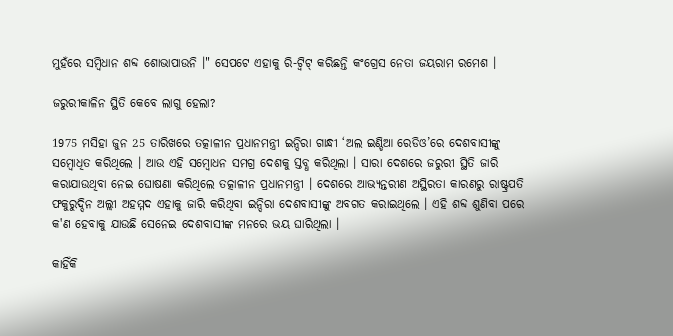ମୁହଁରେ ସମ୍ବିଧାନ ଶବ୍ଦ ଶୋଭାପାଉନି ।" ସେପଟେ ଏହାକୁ ରି-ଟ୍ବିଟ୍ କରିଛନ୍ତି କଂଗ୍ରେସ ନେତା ଜୟରାମ ରମେଶ ।

ଜରୁରୀକାଳିନ ସ୍ଥିତି କେବେ ଲାଗୁ ହେଲା?

1975 ମସିହା ଜୁନ 25 ତାରିଖରେ ତତ୍କାଳୀନ ପ୍ରଧାନମନ୍ତ୍ରୀ ଇନ୍ଦିରା ଗାନ୍ଧୀ ‘ଅଲ ଇଣ୍ଡିଆ ରେଡିଓ’ରେ ଦେଶବାସୀଙ୍କୁ ସମ୍ବୋଧିତ କରିଥିଲେ । ଆଉ ଏହି ସମ୍ବୋଧନ ସମଗ୍ର ଦେଶକୁ ସ୍ତବ୍ଧ କରିଥିଲା । ସାରା ଦେଶରେ ଜରୁରୀ ସ୍ଥିତି ଜାରି କରାଯାଉଥିବା ନେଇ ଘୋଷଣା କରିଥିଲେ ତତ୍କାଳୀନ ପ୍ରଧାନମନ୍ତ୍ରୀ । ଦେଶରେ ଆଭ୍ୟନ୍ତରୀଣ ଅସ୍ଥିରତା କାରଣରୁ ରାଷ୍ଟ୍ରପତି ଫକୁରୁଦ୍ଦିନ ଅଲ୍ଲୀ ଅହମ୍ମଦ ଏହାକୁ ଜାରି କରିଥିବା ଇନ୍ଦିରା ଦେଶବାସୀଙ୍କୁ ଅବଗତ କରାଇଥିଲେ । ଏହି ଶବ୍ଦ ଶୁଣିବା ପରେ କ'ଣ ହେବାକୁ ଯାଉଛି ସେନେଇ ଦେଶବାସୀଙ୍କ ମନରେ ଭୟ ଘାରିଥିଲା ।

କାହିଁକି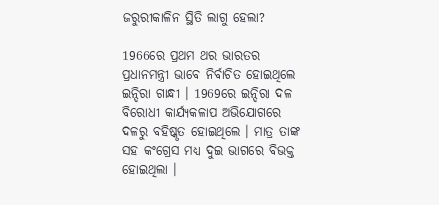ଜରୁରୀକାଳିନ ସ୍ଥିତି ଲାଗୁ ହେଲା?

1966ରେ ପ୍ରଥମ ଥର ଭାରତର ପ୍ରଧାନମନ୍ତ୍ରୀ ଭାବେ ନିର୍ବାଚିତ ହୋଇଥିଲେ ଇନ୍ଦିରା ଗାନ୍ଧୀ । 1969ରେ ଇନ୍ଦିରା ଦଳ ବିରୋଧୀ କାର୍ଯ୍ୟକଳାପ ଅଭିଯୋଗରେ ଦଳରୁ ବହିଷ୍କୃତ ହୋଇଥିଲେ । ମାତ୍ର ତାଙ୍କ ସହ କଂଗ୍ରେସ ମଧ୍ୟ ଦୁଇ ଭାଗରେ ବିଭକ୍ତ ହୋଇଥିଲା ।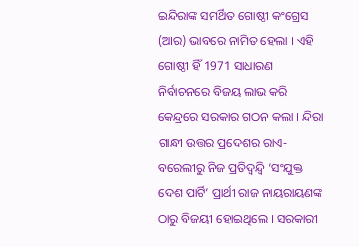ଇନ୍ଦିରାଙ୍କ ସମର୍ଥିତ ଗୋଷ୍ଠୀ କଂଗ୍ରେସ (ଆର) ଭାବରେ ନାମିତ ହେଲା । ଏହି ଗୋଷ୍ଠୀ ହିଁ 1971 ସାଧାରଣ ନିର୍ବାଚନରେ ବିଜୟ ଲାଭ କରି କେନ୍ଦ୍ରରେ ସରକାର ଗଠନ କଲା । ନ୍ଦିରା ଗାନ୍ଧୀ ଉତ୍ତର ପ୍ରଦେଶର ରାଏ-ବରେଲୀରୁ ନିଜ ପ୍ରତିଦ୍ବନ୍ଦ୍ବି ‘ସଂଯୁକ୍ତ ଦେଶ ପାର୍ଟି’ ପ୍ରାର୍ଥୀ ରାଜ ନାୟରାୟଣଙ୍କ ଠାରୁ ବିଜୟୀ ହୋଇଥିଲେ । ସରକାରୀ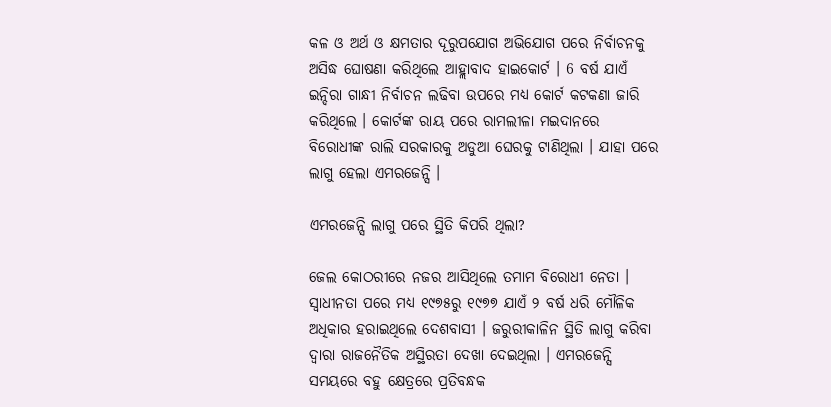କଳ ଓ ଅର୍ଥ ଓ କ୍ଷମତାର ଦୂରୁପଯୋଗ ଅଭିଯୋଗ ପରେ ନିର୍ବାଚନକୁ ଅସିଦ୍ଧ ଘୋଷଣା କରିଥିଲେ ଆହ୍ଲାବାଦ ହାଇକୋର୍ଟ । 6 ବର୍ଷ ଯାଏଁ ଇନ୍ଦିରା ଗାନ୍ଧୀ ନିର୍ବାଚନ ଲଢିବା ଉପରେ ମଧ୍ୟ କୋର୍ଟ କଟକଣା ଜାରି କରିଥିଲେ । କୋର୍ଟଙ୍କ ରାୟ ପରେ ରାମଲୀଳା ମଇଦାନରେ ବିରୋଧୀଙ୍କ ରାଲି ସରକାରକୁ ଅଡୁଆ ଘେରକୁ ଟାଣିଥିଲା । ଯାହା ପରେ ଲାଗୁ ହେଲା ଏମରଜେନ୍ସି ।

ଏମରଜେନ୍ସି ଲାଗୁ ପରେ ସ୍ଥିତି କିପରି ଥିଲା?

ଜେଲ କୋଠରୀରେ ନଜର ଆସିଥିଲେ ତମାମ ବିରୋଧୀ ନେତା । ସ୍ବାଧୀନତା ପରେ ମଧ୍ୟ ୧୯୭୫ରୁ ୧୯୭୭ ଯାଏଁ ୨ ବର୍ଷ ଧରି ମୌଳିକ ଅଧିକାର ହରାଇଥିଲେ ଦେଶବାସୀ । ଜରୁରୀକାଳିନ ସ୍ଥିତି ଲାଗୁ କରିବା ଦ୍ବାରା ରାଜନୈତିକ ଅସ୍ଥିରତା ଦେଖା ଦେଇଥିଲା । ଏମରଜେନ୍ସି ସମୟରେ ବହୁ କ୍ଷେତ୍ରରେ ପ୍ରତିବନ୍ଧକ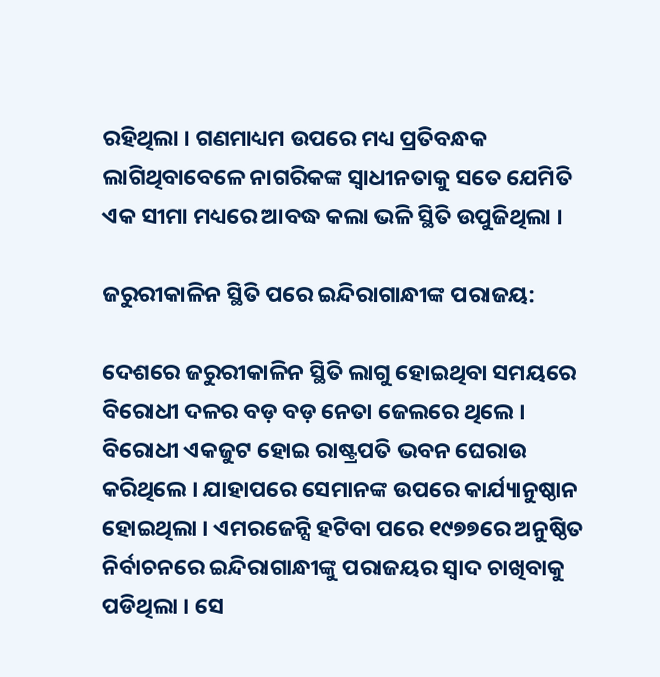ରହିଥିଲା । ଗଣମାଧ୍ୟମ ଉପରେ ମଧ୍ୟ ପ୍ରତିବନ୍ଧକ ଲାଗିଥିବାବେଳେ ନାଗରିକଙ୍କ ସ୍ବାଧୀନତାକୁ ସତେ ଯେମିତି ଏକ ସୀମା ମଧ୍ୟରେ ଆବଦ୍ଧ କଲା ଭଳି ସ୍ଥିତି ଉପୁଜିଥିଲା ।

ଜରୁରୀକାଳିନ ସ୍ଥିତି ପରେ ଇନ୍ଦିରାଗାନ୍ଧୀଙ୍କ ପରାଜୟ:

ଦେଶରେ ଜରୁରୀକାଳିନ ସ୍ଥିତି ଲାଗୁ ହୋଇଥିବା ସମୟରେ ବିରୋଧୀ ଦଳର ବଡ଼ ବଡ଼ ନେତା ଜେଲରେ ଥିଲେ । ବିରୋଧୀ ଏକଜୁଟ ହୋଇ ରାଷ୍ଟ୍ରପତି ଭବନ ଘେରାଉ କରିଥିଲେ । ଯାହାପରେ ସେମାନଙ୍କ ଉପରେ କାର୍ଯ୍ୟାନୁଷ୍ଠାନ ହୋଇଥିଲା । ଏମରଜେନ୍ସି ହଟିବା ପରେ ୧୯୭୭ରେ ଅନୁଷ୍ଠିତ ନିର୍ବାଚନରେ ଇନ୍ଦିରାଗାନ୍ଧୀଙ୍କୁ ପରାଜୟର ସ୍ବାଦ ଚାଖିବାକୁ ପଡିଥିଲା । ସେ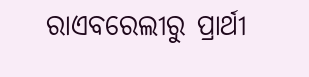ରାଏବରେଲୀରୁ ପ୍ରାର୍ଥୀ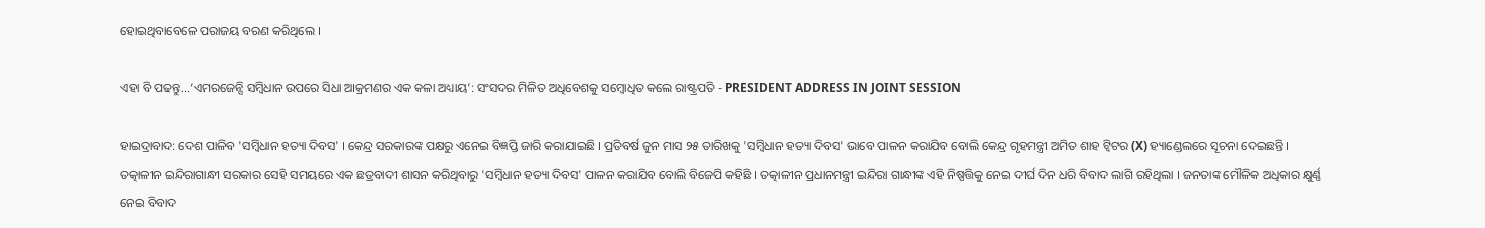ହୋଇଥିବାବେଳେ ପରାଜୟ ବରଣ କରିଥିଲେ ।

ଏହା ବି ପଢନ୍ତୁ...‘ଏମରଜେନ୍ସି ସମ୍ବିଧାନ ଉପରେ ସିଧା ଆକ୍ରମଣର ଏକ କଳା ଅଧ୍ୟାୟ’: ସଂସଦର ମିଳିତ ଅଧିବେଶକୁ ସମ୍ବୋଧିତ କଲେ ରାଷ୍ଟ୍ରପତି - PRESIDENT ADDRESS IN JOINT SESSION

ହାଇଦ୍ରାବାଦ: ଦେଶ ପାଳିବ 'ସମ୍ବିଧାନ ହତ୍ୟା ଦିବସ' । କେନ୍ଦ୍ର ସରକାରଙ୍କ ପକ୍ଷରୁ ଏନେଇ ବିଜ୍ଞପ୍ତି ଜାରି କରାଯାଇଛି । ପ୍ରତିବର୍ଷ ଜୁନ ମାସ ୨୫ ତାରିଖକୁ 'ସମ୍ବିଧାନ ହତ୍ୟା ଦିବସ' ଭାବେ ପାଳନ କରାଯିବ ବୋଲି କେନ୍ଦ୍ର ଗୃହମନ୍ତ୍ରୀ ଅମିତ ଶାହ ଟ୍ବିଟର (X) ହ୍ୟାଣ୍ଡେଲରେ ସୂଚନା ଦେଇଛନ୍ତି । ତତ୍କାଳୀନ ଇନ୍ଦିରାଗାନ୍ଧୀ ସରକାର ସେହି ସମୟରେ ଏକ ଛତ୍ରବାଦୀ ଶାସନ କରିଥିବାରୁ 'ସମ୍ବିଧାନ ହତ୍ୟା ଦିବସ' ପାଳନ କରାଯିବ ବୋଲି ବିଜେପି କହିଛି । ତତ୍କାଳୀନ ପ୍ରଧାନମନ୍ତ୍ରୀ ଇନ୍ଦିରା ଗାନ୍ଧୀଙ୍କ ଏହି ନିଷ୍ପତ୍ତିକୁ ନେଇ ଦୀର୍ଘ ଦିନ ଧରି ବିବାଦ ଲାଗି ରହିଥିଲା । ଜନତାଙ୍କ ମୌଳିକ ଅଧିକାର କ୍ଷୁର୍ଣ୍ଣ ନେଇ ବିବାଦ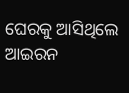ଘେରକୁ ଆସିଥିଲେ ଆଇରନ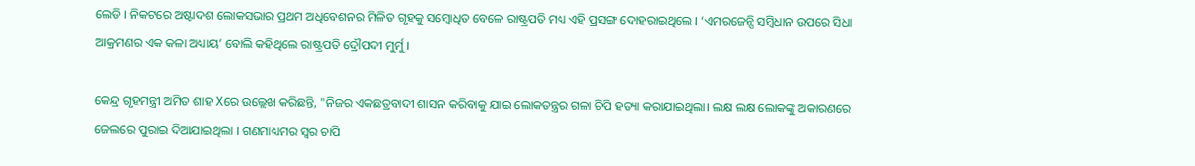ଲେଡି । ନିକଟରେ ଅଷ୍ଟାଦଶ ଲୋକସଭାର ପ୍ରଥମ ଅଧିବେଶନର ମିଳିତ ଗୃହକୁ ସମ୍ବୋଧିତ ବେଳେ ରାଷ୍ଟ୍ରପତି ମଧ୍ୟ ଏହି ପ୍ରସଙ୍ଗ ଦୋହରାଇଥିଲେ । ‘ଏମରଜେନ୍ସି ସମ୍ବିଧାନ ଉପରେ ସିଧା ଆକ୍ରମଣର ଏକ କଳା ଅଧ୍ୟାୟ’ ବୋଲି କହିଥିଲେ ରାଷ୍ଟ୍ରପତି ଦ୍ରୌପଦୀ ମୁର୍ମୁ ।

କେନ୍ଦ୍ର ଗୃହମନ୍ତ୍ରୀ ଅମିତ ଶାହ Xରେ ଉଲ୍ଲେଖ କରିଛନ୍ତି, "ନିଜର ଏକଛତ୍ରବାଦୀ ଶାସନ କରିବାକୁ ଯାଇ ଲୋକତନ୍ତ୍ରର ଗଳା ଚିପି ହତ୍ୟା କରାଯାଇଥିଲା। ଲକ୍ଷ ଲକ୍ଷ ଲୋକଙ୍କୁ ଅକାରଣରେ ଜେଲରେ ପୁରାଇ ଦିଆଯାଇଥିଲା । ଗଣମାଧ୍ୟମର ସ୍ବର ଚାପି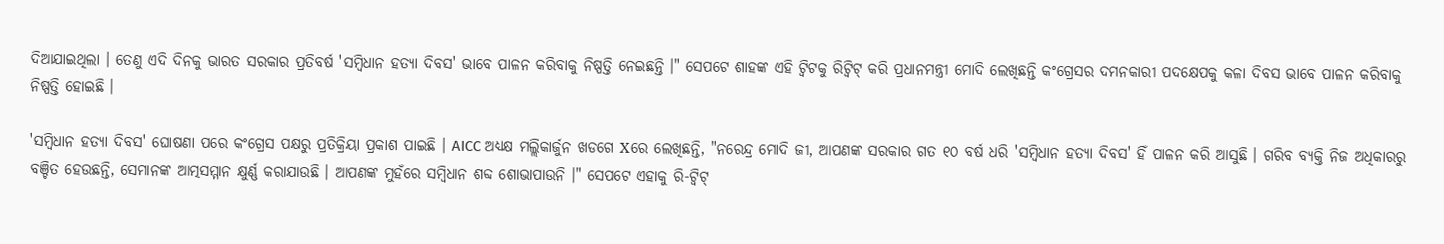ଦିଆଯାଇଥିଲା । ତେଣୁ ଏଦି ଦିନକୁ ଭାରତ ସରକାର ପ୍ରତିବର୍ଷ 'ସମ୍ବିଧାନ ହତ୍ୟା ଦିବସ' ଭାବେ ପାଳନ କରିବାକୁ ନିଷ୍ପତ୍ତି ନେଇଛନ୍ତି ।" ସେପଟେ ଶାହଙ୍କ ଏହି ଟ୍ବିଟକୁ ରିଟ୍ବିଟ୍ କରି ପ୍ରଧାନମନ୍ତ୍ରୀ ମୋଦି ଲେଖିଛନ୍ତି କଂଗ୍ରେସର ଦମନକାରୀ ପଦକ୍ଷେପକୁ କଳା ଦିବସ ଭାବେ ପାଳନ କରିବାକୁ ନିଷ୍ପତ୍ତି ହୋଇଛି ।

'ସମ୍ବିଧାନ ହତ୍ୟା ଦିବସ' ଘୋଷଣା ପରେ କଂଗ୍ରେସ ପକ୍ଷରୁ ପ୍ରତିକ୍ରିୟା ପ୍ରକାଶ ପାଇଛି । AICC ଅଧ୍ୟକ୍ଷ ମଲ୍ଲିକାର୍ଜୁନ ଖଡଗେ Xରେ ଲେଖିଛନ୍ତି, "ନରେନ୍ଦ୍ର ମୋଦି ଜୀ, ଆପଣଙ୍କ ସରକାର ଗତ ୧୦ ବର୍ଷ ଧରି 'ସମ୍ବିଧାନ ହତ୍ୟା ଦିବସ' ହିଁ ପାଳନ କରି ଆସୁଛି । ଗରିବ ବ୍ୟକ୍ତି ନିଜ ଅଧିକାରରୁ ବଞ୍ଚିତ ହେଉଛନ୍ତି, ସେମାନଙ୍କ ଆତ୍ମସମ୍ମାନ କ୍ଷୁର୍ଣ୍ଣ କରାଯାଉଛି । ଆପଣଙ୍କ ମୁହଁରେ ସମ୍ବିଧାନ ଶବ୍ଦ ଶୋଭାପାଉନି ।" ସେପଟେ ଏହାକୁ ରି-ଟ୍ବିଟ୍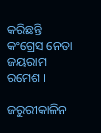କରିଛନ୍ତି କଂଗ୍ରେସ ନେତା ଜୟରାମ ରମେଶ ।

ଜରୁରୀକାଳିନ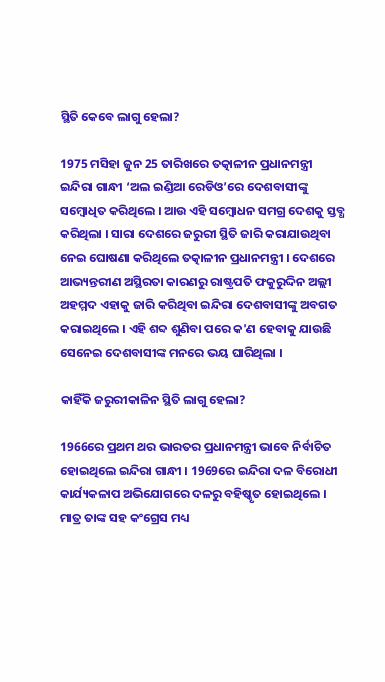ସ୍ଥିତି କେବେ ଲାଗୁ ହେଲା?

1975 ମସିହା ଜୁନ 25 ତାରିଖରେ ତତ୍କାଳୀନ ପ୍ରଧାନମନ୍ତ୍ରୀ ଇନ୍ଦିରା ଗାନ୍ଧୀ ‘ଅଲ ଇଣ୍ଡିଆ ରେଡିଓ’ରେ ଦେଶବାସୀଙ୍କୁ ସମ୍ବୋଧିତ କରିଥିଲେ । ଆଉ ଏହି ସମ୍ବୋଧନ ସମଗ୍ର ଦେଶକୁ ସ୍ତବ୍ଧ କରିଥିଲା । ସାରା ଦେଶରେ ଜରୁରୀ ସ୍ଥିତି ଜାରି କରାଯାଉଥିବା ନେଇ ଘୋଷଣା କରିଥିଲେ ତତ୍କାଳୀନ ପ୍ରଧାନମନ୍ତ୍ରୀ । ଦେଶରେ ଆଭ୍ୟନ୍ତରୀଣ ଅସ୍ଥିରତା କାରଣରୁ ରାଷ୍ଟ୍ରପତି ଫକୁରୁଦ୍ଦିନ ଅଲ୍ଲୀ ଅହମ୍ମଦ ଏହାକୁ ଜାରି କରିଥିବା ଇନ୍ଦିରା ଦେଶବାସୀଙ୍କୁ ଅବଗତ କରାଇଥିଲେ । ଏହି ଶବ୍ଦ ଶୁଣିବା ପରେ କ'ଣ ହେବାକୁ ଯାଉଛି ସେନେଇ ଦେଶବାସୀଙ୍କ ମନରେ ଭୟ ଘାରିଥିଲା ।

କାହିଁକି ଜରୁରୀକାଳିନ ସ୍ଥିତି ଲାଗୁ ହେଲା?

1966ରେ ପ୍ରଥମ ଥର ଭାରତର ପ୍ରଧାନମନ୍ତ୍ରୀ ଭାବେ ନିର୍ବାଚିତ ହୋଇଥିଲେ ଇନ୍ଦିରା ଗାନ୍ଧୀ । 1969ରେ ଇନ୍ଦିରା ଦଳ ବିରୋଧୀ କାର୍ଯ୍ୟକଳାପ ଅଭିଯୋଗରେ ଦଳରୁ ବହିଷ୍କୃତ ହୋଇଥିଲେ । ମାତ୍ର ତାଙ୍କ ସହ କଂଗ୍ରେସ ମଧ୍ୟ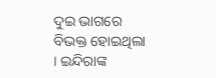ଦୁଇ ଭାଗରେ ବିଭକ୍ତ ହୋଇଥିଲା । ଇନ୍ଦିରାଙ୍କ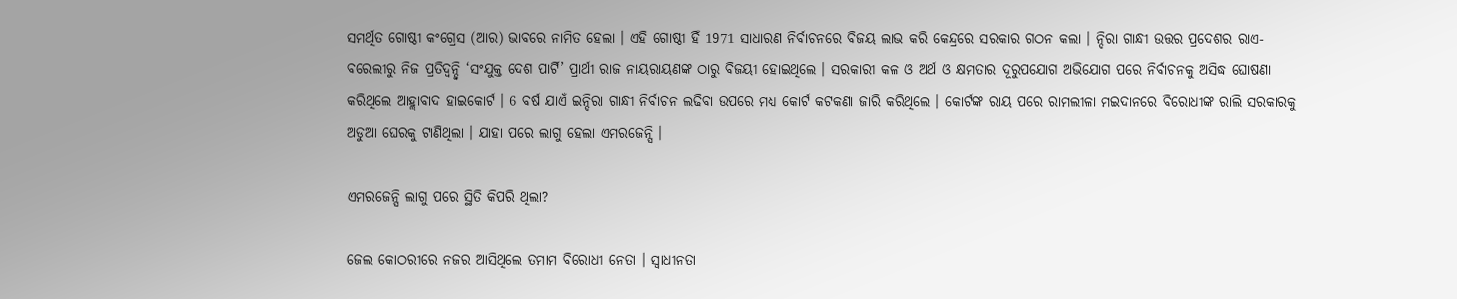ସମର୍ଥିତ ଗୋଷ୍ଠୀ କଂଗ୍ରେସ (ଆର) ଭାବରେ ନାମିତ ହେଲା । ଏହି ଗୋଷ୍ଠୀ ହିଁ 1971 ସାଧାରଣ ନିର୍ବାଚନରେ ବିଜୟ ଲାଭ କରି କେନ୍ଦ୍ରରେ ସରକାର ଗଠନ କଲା । ନ୍ଦିରା ଗାନ୍ଧୀ ଉତ୍ତର ପ୍ରଦେଶର ରାଏ-ବରେଲୀରୁ ନିଜ ପ୍ରତିଦ୍ବନ୍ଦ୍ବି ‘ସଂଯୁକ୍ତ ଦେଶ ପାର୍ଟି’ ପ୍ରାର୍ଥୀ ରାଜ ନାୟରାୟଣଙ୍କ ଠାରୁ ବିଜୟୀ ହୋଇଥିଲେ । ସରକାରୀ କଳ ଓ ଅର୍ଥ ଓ କ୍ଷମତାର ଦୂରୁପଯୋଗ ଅଭିଯୋଗ ପରେ ନିର୍ବାଚନକୁ ଅସିଦ୍ଧ ଘୋଷଣା କରିଥିଲେ ଆହ୍ଲାବାଦ ହାଇକୋର୍ଟ । 6 ବର୍ଷ ଯାଏଁ ଇନ୍ଦିରା ଗାନ୍ଧୀ ନିର୍ବାଚନ ଲଢିବା ଉପରେ ମଧ୍ୟ କୋର୍ଟ କଟକଣା ଜାରି କରିଥିଲେ । କୋର୍ଟଙ୍କ ରାୟ ପରେ ରାମଲୀଳା ମଇଦାନରେ ବିରୋଧୀଙ୍କ ରାଲି ସରକାରକୁ ଅଡୁଆ ଘେରକୁ ଟାଣିଥିଲା । ଯାହା ପରେ ଲାଗୁ ହେଲା ଏମରଜେନ୍ସି ।

ଏମରଜେନ୍ସି ଲାଗୁ ପରେ ସ୍ଥିତି କିପରି ଥିଲା?

ଜେଲ କୋଠରୀରେ ନଜର ଆସିଥିଲେ ତମାମ ବିରୋଧୀ ନେତା । ସ୍ବାଧୀନତା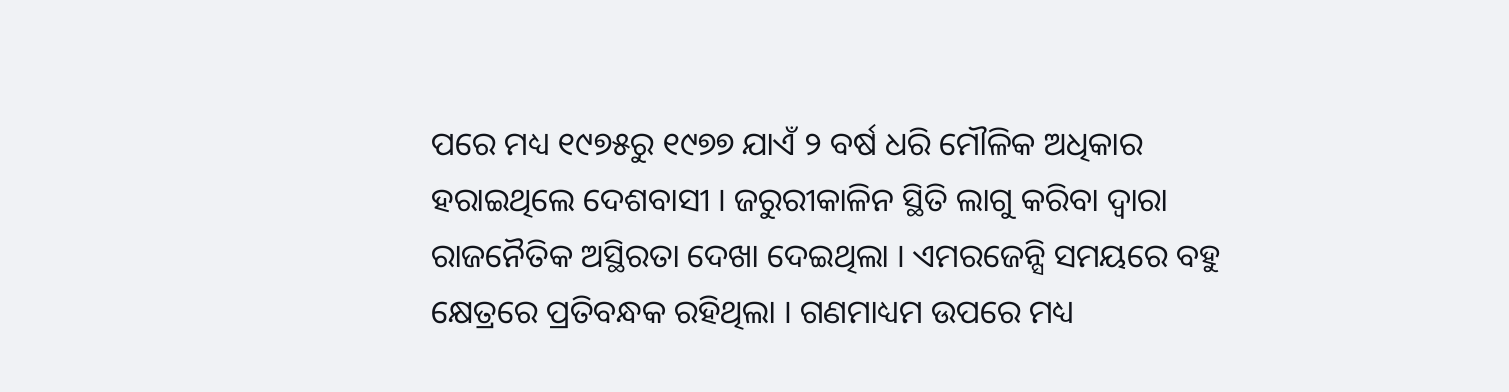ପରେ ମଧ୍ୟ ୧୯୭୫ରୁ ୧୯୭୭ ଯାଏଁ ୨ ବର୍ଷ ଧରି ମୌଳିକ ଅଧିକାର ହରାଇଥିଲେ ଦେଶବାସୀ । ଜରୁରୀକାଳିନ ସ୍ଥିତି ଲାଗୁ କରିବା ଦ୍ବାରା ରାଜନୈତିକ ଅସ୍ଥିରତା ଦେଖା ଦେଇଥିଲା । ଏମରଜେନ୍ସି ସମୟରେ ବହୁ କ୍ଷେତ୍ରରେ ପ୍ରତିବନ୍ଧକ ରହିଥିଲା । ଗଣମାଧ୍ୟମ ଉପରେ ମଧ୍ୟ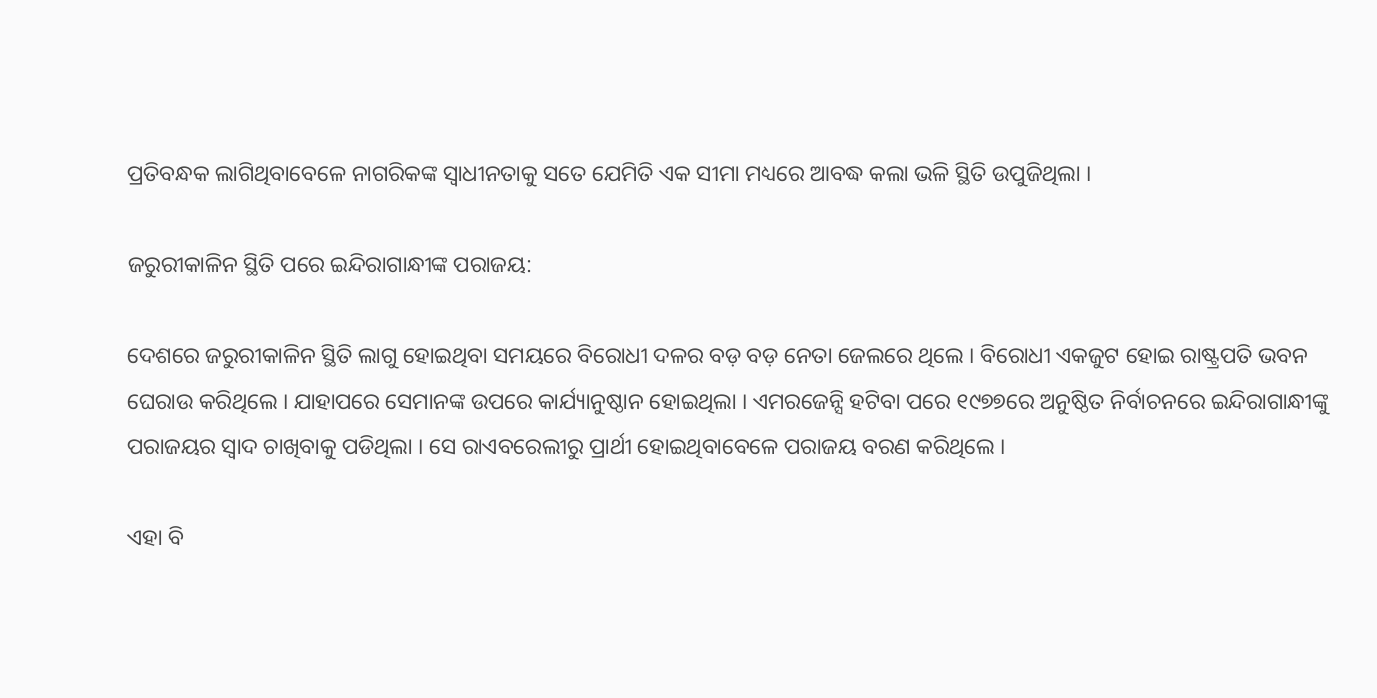ପ୍ରତିବନ୍ଧକ ଲାଗିଥିବାବେଳେ ନାଗରିକଙ୍କ ସ୍ବାଧୀନତାକୁ ସତେ ଯେମିତି ଏକ ସୀମା ମଧ୍ୟରେ ଆବଦ୍ଧ କଲା ଭଳି ସ୍ଥିତି ଉପୁଜିଥିଲା ।

ଜରୁରୀକାଳିନ ସ୍ଥିତି ପରେ ଇନ୍ଦିରାଗାନ୍ଧୀଙ୍କ ପରାଜୟ:

ଦେଶରେ ଜରୁରୀକାଳିନ ସ୍ଥିତି ଲାଗୁ ହୋଇଥିବା ସମୟରେ ବିରୋଧୀ ଦଳର ବଡ଼ ବଡ଼ ନେତା ଜେଲରେ ଥିଲେ । ବିରୋଧୀ ଏକଜୁଟ ହୋଇ ରାଷ୍ଟ୍ରପତି ଭବନ ଘେରାଉ କରିଥିଲେ । ଯାହାପରେ ସେମାନଙ୍କ ଉପରେ କାର୍ଯ୍ୟାନୁଷ୍ଠାନ ହୋଇଥିଲା । ଏମରଜେନ୍ସି ହଟିବା ପରେ ୧୯୭୭ରେ ଅନୁଷ୍ଠିତ ନିର୍ବାଚନରେ ଇନ୍ଦିରାଗାନ୍ଧୀଙ୍କୁ ପରାଜୟର ସ୍ବାଦ ଚାଖିବାକୁ ପଡିଥିଲା । ସେ ରାଏବରେଲୀରୁ ପ୍ରାର୍ଥୀ ହୋଇଥିବାବେଳେ ପରାଜୟ ବରଣ କରିଥିଲେ ।

ଏହା ବି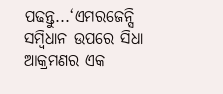ପଢନ୍ତୁ...‘ଏମରଜେନ୍ସି ସମ୍ବିଧାନ ଉପରେ ସିଧା ଆକ୍ରମଣର ଏକ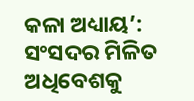କଳା ଅଧ୍ୟାୟ’: ସଂସଦର ମିଳିତ ଅଧିବେଶକୁ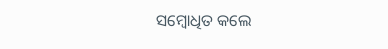ସମ୍ବୋଧିତ କଲେ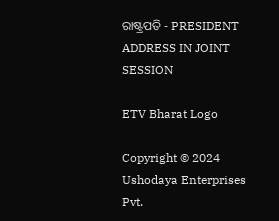ରାଷ୍ଟ୍ରପତି - PRESIDENT ADDRESS IN JOINT SESSION

ETV Bharat Logo

Copyright © 2024 Ushodaya Enterprises Pvt.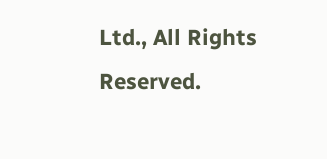Ltd., All Rights Reserved.